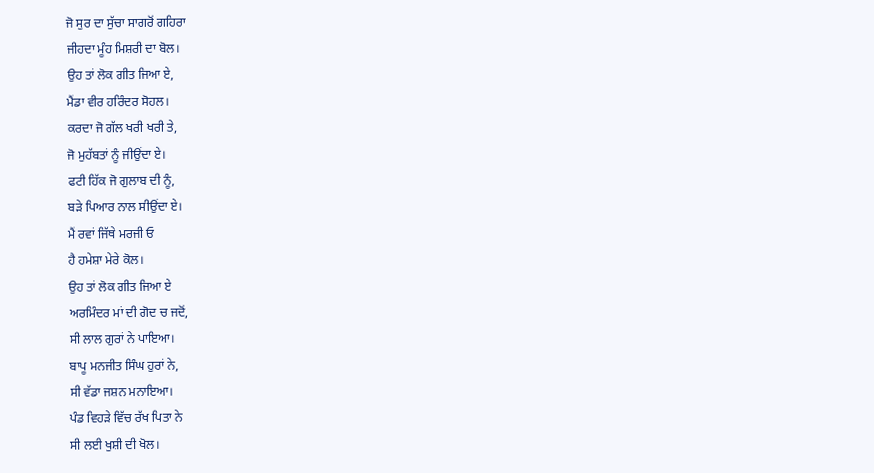ਜੋ ਸੁਰ ਦਾ ਸੁੱਚਾ ਸਾਗਰੋਂ ਗਹਿਰਾ
ਜੀਹਦਾ ਮੂੰਹ ਮਿਸ਼ਰੀ ਦਾ ਬੋਲ।
ਉਹ ਤਾਂ ਲੋਕ ਗੀਤ ਜਿਆ ਏ,
ਮੈਂਡਾ ਵੀਰ ਹਰਿੰਦਰ ਸੋਹਲ।
ਕਰਦਾ ਜੋ ਗੱਲ ਖਰੀ ਖਰੀ ਤੇ,
ਜੋ ਮੁਹੱਬਤਾਂ ਨੂੰ ਜੀਉਂਦਾ ਏ।
ਫਟੀ ਹਿੱਕ ਜੋ ਗੁਲਾਬ ਦੀ ਨੂੰ,
ਬੜੇ ਪਿਆਰ ਨਾਲ ਸੀਉਂਦਾ ਏ।
ਮੈਂ ਰਵਾਂ ਜਿੱਥੇ ਮਰਜੀ ਓ
ਹੈ ਹਮੇਸ਼ਾ ਮੇਰੇ ਕੋਲ।
ਉਹ ਤਾਂ ਲੋਕ ਗੀਤ ਜਿਆ ਏ
ਅਰਮਿੰਦਰ ਮਾਂ ਦੀ ਗੋਦ ਚ ਜਦੋਂ,
ਸੀ ਲਾਲ ਗੁਰਾਂ ਨੇ ਪਾਇਆ।
ਬਾਪੂ ਮਨਜੀਤ ਸਿੰਘ ਹੁਰਾਂ ਨੇ,
ਸੀ ਵੱਡਾ ਜਸ਼ਨ ਮਨਾਇਆ।
ਪੰਡ ਵਿਹੜੇ ਵਿੱਚ ਰੱਖ ਪਿਤਾ ਨੇ
ਸੀ ਲਈ ਖੁਸ਼ੀ ਦੀ ਖੋਲ।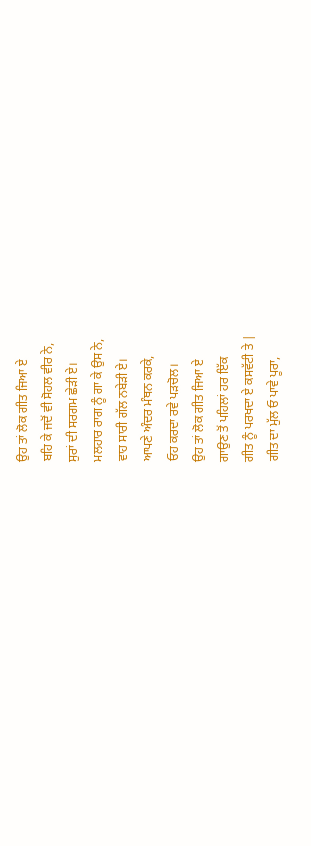ਉਹ ਤਾਂ ਲੋਕ ਗੀਤ ਜਿਆ ਏ
ਬਹਿ ਕੇ ਜਦੋਂ ਵੀ ਸੋਹਲ ਵੀਰ ਨੇ,
ਸੁਰਾਂ ਦੀ ਸਰਗਮ ਛੇੜੀ ਏ।
ਮਲਹਾਰ ਰਾਗ ਨੂੰ ਗਾ ਕੇ ਉਸ ਨੇ,
ਵਾਹ ਸਾਰੀ ਗੱਲ ਨਬੇੜੀ ਏ।
ਆਪਣੇ ਅੰਦਰ ਮੰਥਨ ਕਰਕੇ,
ਓਹ ਕਰਦਾ ਰਵੇ ਪੜਚੋਲ।
ਉਹ ਤਾਂ ਲੋਕ ਗੀਤ ਜਿਆ ਏ
ਗਾਉਣ ਤੋਂ ਪਹਿਲਾਂ ਹਰ ਇੱਕ
ਗੀਤ ਨੂੰ ਪਰਖਦਾ ਏ ਕਸਵੱਟੀ ਤੇ |
ਗੀਤ ਦਾ ਮੁੱਲ ਓ ਪਾਵੇ ਪੂਰਾ,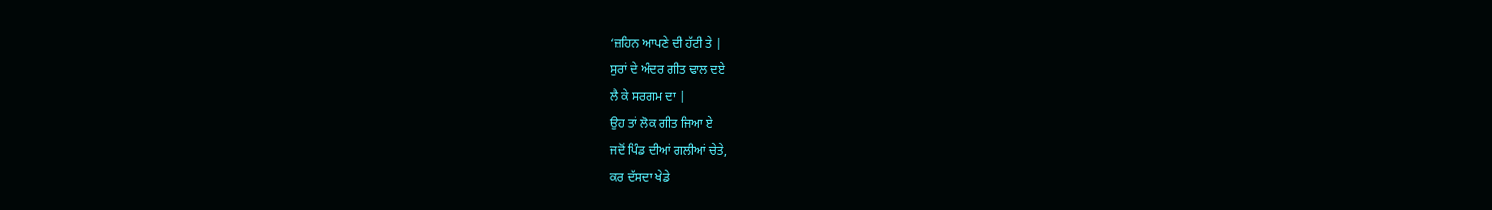‘ਜ਼ਹਿਨ ਆਪਣੇ ਦੀ ਹੱਟੀ ਤੇ |
ਸੁਰਾਂ ਦੇ ਅੰਦਰ ਗੀਤ ਢਾਲ ਦਏ
ਲੈ ਕੇ ਸਰਗਮ ਦਾ |
ਉਹ ਤਾਂ ਲੋਕ ਗੀਤ ਜਿਆ ਏ
ਜਦੋਂ ਪਿੰਡ ਦੀਆਂ ਗਲੀਆਂ ਚੇਤੇ,
ਕਰ ਦੱਸਦਾ ਖੇਡੇ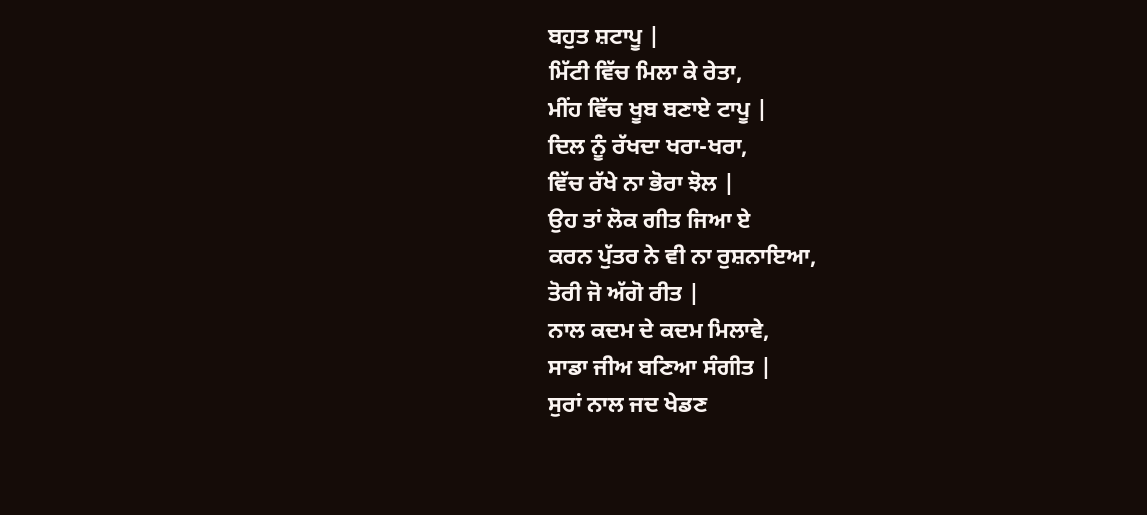ਬਹੁਤ ਸ਼ਟਾਪੂ |
ਮਿੱਟੀ ਵਿੱਚ ਮਿਲਾ ਕੇ ਰੇਤਾ,
ਮੀਂਹ ਵਿੱਚ ਖੂਬ ਬਣਾਏ ਟਾਪੂ |
ਦਿਲ ਨੂੰ ਰੱਖਦਾ ਖਰਾ-ਖਰਾ,
ਵਿੱਚ ਰੱਖੇ ਨਾ ਭੋਰਾ ਝੋਲ |
ਉਹ ਤਾਂ ਲੋਕ ਗੀਤ ਜਿਆ ਏ
ਕਰਨ ਪੁੱਤਰ ਨੇ ਵੀ ਨਾ ਰੁਸ਼ਨਾਇਆ,
ਤੋਰੀ ਜੋ ਅੱਗੋ ਰੀਤ |
ਨਾਲ ਕਦਮ ਦੇ ਕਦਮ ਮਿਲਾਵੇ,
ਸਾਡਾ ਜੀਅ ਬਣਿਆ ਸੰਗੀਤ |
ਸੁਰਾਂ ਨਾਲ ਜਦ ਖੇਡਣ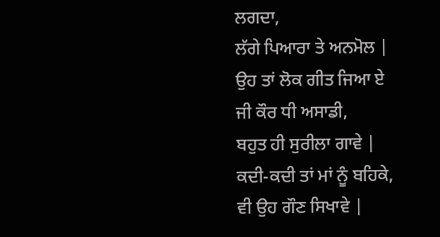ਲਗਦਾ,
ਲੱਗੇ ਪਿਆਰਾ ਤੇ ਅਨਮੋਲ |
ਉਹ ਤਾਂ ਲੋਕ ਗੀਤ ਜਿਆ ਏ
ਜੀ ਕੌਰ ਧੀ ਅਸਾਡੀ,
ਬਹੁਤ ਹੀ ਸੁਰੀਲਾ ਗਾਵੇ |
ਕਦੀ-ਕਦੀ ਤਾਂ ਮਾਂ ਨੂੰ ਬਹਿਕੇ,
ਵੀ ਉਹ ਗੌਣ ਸਿਖਾਵੇ |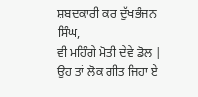ਸ਼ਬਦਕਾਰੀ ਕਰ ਦੁੱਖਭੰਜਨ ਸਿੰਘ,
ਵੀ ਮਹਿੰਗੇ ਮੋਤੀ ਦੇਵੇ ਡੋਲ |
ਉਹ ਤਾਂ ਲੋਕ ਗੀਤ ਜਿਹਾ ਏ